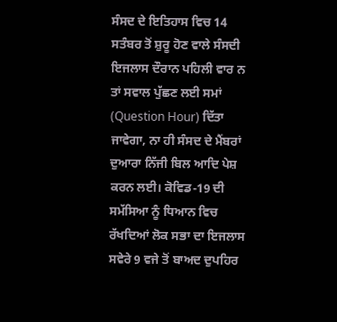ਸੰਸਦ ਦੇ ਇਤਿਹਾਸ ਵਿਚ 14 ਸਤੰਬਰ ਤੋਂ ਸ਼ੁਰੂ ਹੋਣ ਵਾਲੇ ਸੰਸਦੀ ਇਜਲਾਸ ਦੌਰਾਨ ਪਹਿਲੀ ਵਾਰ ਨ ਤਾਂ ਸਵਾਲ ਪੁੱਛਣ ਲਈ ਸਮਾਂ (Question Hour) ਦਿੱਤਾ ਜਾਵੇਗਾ, ਨਾ ਹੀ ਸੰਸਦ ਦੇ ਮੈਂਬਰਾਂ ਦੁਆਰਾ ਨਿੱਜੀ ਬਿਲ ਆਦਿ ਪੇਸ਼ ਕਰਨ ਲਈ। ਕੋਵਿਡ-19 ਦੀ ਸਮੱਸਿਆ ਨੂੰ ਧਿਆਨ ਵਿਚ ਰੱਖਦਿਆਂ ਲੋਕ ਸਭਾ ਦਾ ਇਜਲਾਸ ਸਵੇਰੇ 9 ਵਜੇ ਤੋਂ ਬਾਅਦ ਦੁਪਹਿਰ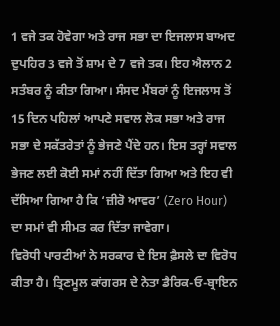1 ਵਜੇ ਤਕ ਹੋਵੇਗਾ ਅਤੇ ਰਾਜ ਸਭਾ ਦਾ ਇਜਲਾਸ ਬਾਅਦ ਦੁਪਹਿਰ 3 ਵਜੇ ਤੋਂ ਸ਼ਾਮ ਦੇ 7 ਵਜੇ ਤਕ। ਇਹ ਐਲਾਨ 2 ਸਤੰਬਰ ਨੂੰ ਕੀਤਾ ਗਿਆ। ਸੰਸਦ ਮੈਂਬਰਾਂ ਨੂੰ ਇਜਲਾਸ ਤੋਂ 15 ਦਿਨ ਪਹਿਲਾਂ ਆਪਣੇ ਸਵਾਲ ਲੋਕ ਸਭਾ ਅਤੇ ਰਾਜ ਸਭਾ ਦੇ ਸਕੱਤਰੇਤਾਂ ਨੂੰ ਭੇਜਣੇ ਪੈਂਦੇ ਹਨ। ਇਸ ਤਰ੍ਹਾਂ ਸਵਾਲ ਭੇਜਣ ਲਈ ਕੋਈ ਸਮਾਂ ਨਹੀਂ ਦਿੱਤਾ ਗਿਆ ਅਤੇ ਇਹ ਵੀ ਦੱਸਿਆ ਗਿਆ ਹੈ ਕਿ ‘ਜ਼ੀਰੋ ਆਵਰ’ (Zero Hour) ਦਾ ਸਮਾਂ ਵੀ ਸੀਮਤ ਕਰ ਦਿੱਤਾ ਜਾਵੇਗਾ।
ਵਿਰੋਧੀ ਪਾਰਟੀਆਂ ਨੇ ਸਰਕਾਰ ਦੇ ਇਸ ਫ਼ੈਸਲੇ ਦਾ ਵਿਰੋਧ ਕੀਤਾ ਹੈ। ਤ੍ਰਿਣਮੂਲ ਕਾਂਗਰਸ ਦੇ ਨੇਤਾ ਡੈਰਿਕ-ਓ-ਬ੍ਰਾਇਨ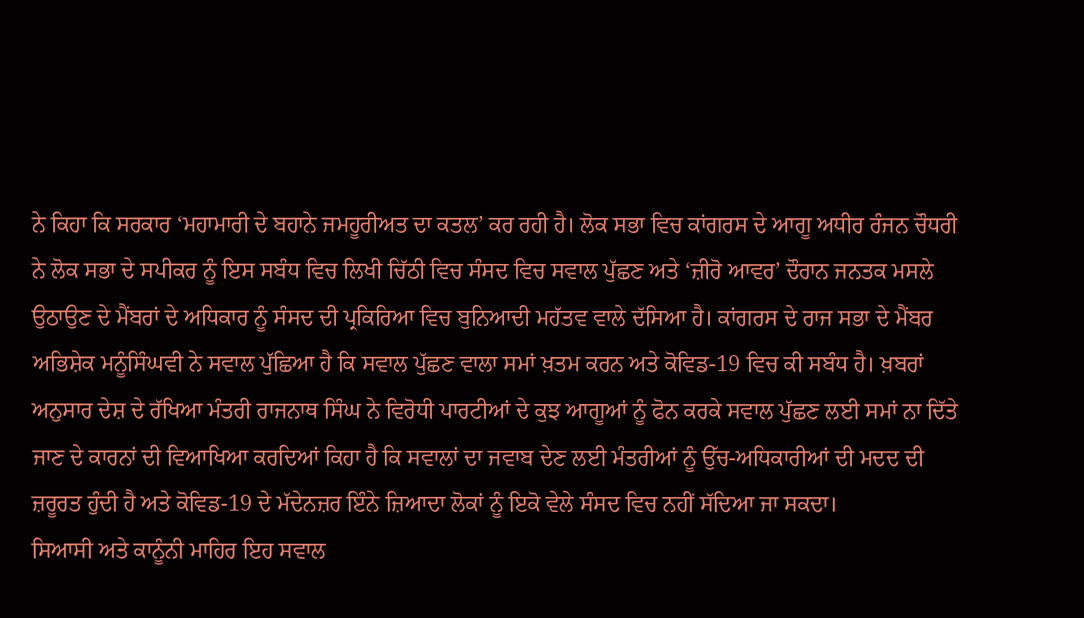ਨੇ ਕਿਹਾ ਕਿ ਸਰਕਾਰ ‘ਮਹਾਮਾਰੀ ਦੇ ਬਹਾਨੇ ਜਮਹੂਰੀਅਤ ਦਾ ਕਤਲ’ ਕਰ ਰਹੀ ਹੈ। ਲੋਕ ਸਭਾ ਵਿਚ ਕਾਂਗਰਸ ਦੇ ਆਗੂ ਅਧੀਰ ਰੰਜਨ ਚੌਧਰੀ ਨੇ ਲੋਕ ਸਭਾ ਦੇ ਸਪੀਕਰ ਨੂੰ ਇਸ ਸਬੰਧ ਵਿਚ ਲਿਖੀ ਚਿੱਠੀ ਵਿਚ ਸੰਸਦ ਵਿਚ ਸਵਾਲ ਪੁੱਛਣ ਅਤੇ ‘ਜ਼ੀਰੋ ਆਵਰ’ ਦੌਰਾਨ ਜਨਤਕ ਮਸਲੇ ਉਠਾਉਣ ਦੇ ਮੈਂਬਰਾਂ ਦੇ ਅਧਿਕਾਰ ਨੂੰ ਸੰਸਦ ਦੀ ਪ੍ਰਕਿਰਿਆ ਵਿਚ ਬੁਨਿਆਦੀ ਮਹੱਤਵ ਵਾਲੇ ਦੱਸਿਆ ਹੈ। ਕਾਂਗਰਸ ਦੇ ਰਾਜ ਸਭਾ ਦੇ ਮੈਂਬਰ ਅਭਿਸ਼ੇਕ ਮਨੂੰਸਿੰਘਵੀ ਨੇ ਸਵਾਲ ਪੁੱਛਿਆ ਹੈ ਕਿ ਸਵਾਲ ਪੁੱਛਣ ਵਾਲਾ ਸਮਾਂ ਖ਼ਤਮ ਕਰਨ ਅਤੇ ਕੋਵਿਡ-19 ਵਿਚ ਕੀ ਸਬੰਧ ਹੈ। ਖ਼ਬਰਾਂ ਅਨੁਸਾਰ ਦੇਸ਼ ਦੇ ਰੱਖਿਆ ਮੰਤਰੀ ਰਾਜਨਾਥ ਸਿੰਘ ਨੇ ਵਿਰੋਧੀ ਪਾਰਟੀਆਂ ਦੇ ਕੁਝ ਆਗੂਆਂ ਨੂੰ ਫੋਨ ਕਰਕੇ ਸਵਾਲ ਪੁੱਛਣ ਲਈ ਸਮਾਂ ਨਾ ਦਿੱਤੇ ਜਾਣ ਦੇ ਕਾਰਨਾਂ ਦੀ ਵਿਆਖਿਆ ਕਰਦਿਆਂ ਕਿਹਾ ਹੈ ਕਿ ਸਵਾਲਾਂ ਦਾ ਜਵਾਬ ਦੇਣ ਲਈ ਮੰਤਰੀਆਂ ਨੂੰ ਉੱਚ-ਅਧਿਕਾਰੀਆਂ ਦੀ ਮਦਦ ਦੀ ਜ਼ਰੂਰਤ ਹੁੰਦੀ ਹੈ ਅਤੇ ਕੋਵਿਡ-19 ਦੇ ਮੱਦੇਨਜ਼ਰ ਇੰਨੇ ਜ਼ਿਆਦਾ ਲੋਕਾਂ ਨੂੰ ਇਕੋ ਵੇਲੇ ਸੰਸਦ ਵਿਚ ਨਹੀਂ ਸੱਦਿਆ ਜਾ ਸਕਦਾ।
ਸਿਆਸੀ ਅਤੇ ਕਾਨੂੰਨੀ ਮਾਹਿਰ ਇਹ ਸਵਾਲ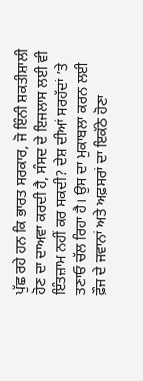ਪੁੱਛ ਰਹੇ ਹਨ ਕਿ ਭਾਰਤ ਸਰਕਾਰ, ਜੋ ਇੰਨੀ ਸ਼ਕਤੀਸ਼ਾਲੀ ਹੋਣ ਦਾ ਦਾਅਵਾ ਕਰਦੀ ਹੈ, ਸੰਸਦ ਦੇ ਇਜਲਾਸ ਲਈ ਵੀ ਇੰਤਜ਼ਾਮ ਨਹੀਂ ਕਰ ਸਕਦੀ? ਦੇਸ਼ ਦੀਆਂ ਸਰਹੱਦਾਂ ’ਤੇ ਤਣਾਓ ਚੱਲ ਰਿਹਾ ਹੈ। ਉਸ ਦਾ ਮੁਕਾਬਲਾ ਕਰਨ ਲਈ ਫ਼ੌਜ ਦੇ ਜਵਾਨਾਂ ਅਤੇ ਅਫ਼ਸਰਾਂ ਦਾ ਇਕੱਠੇ ਹੋਣਾ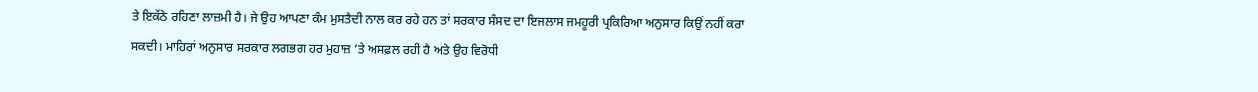ਤੇ ਇਕੱਠੇ ਰਹਿਣਾ ਲਾਜ਼ਮੀ ਹੈ। ਜੇ ਉਹ ਆਪਣਾ ਕੰਮ ਮੁਸਤੈਦੀ ਨਾਲ ਕਰ ਰਹੇ ਹਨ ਤਾਂ ਸਰਕਾਰ ਸੰਸਦ ਦਾ ਇਜਲਾਸ ਜਮਹੂਰੀ ਪ੍ਰਕਿਰਿਆ ਅਨੁਸਾਰ ਕਿਉਂ ਨਹੀਂ ਕਰਾ ਸਕਦੀ। ਮਾਹਿਰਾਂ ਅਨੁਸਾਰ ਸਰਕਾਰ ਲਗਭਗ ਹਰ ਮੁਹਾਜ਼ ’ਤੇ ਅਸਫ਼ਲ ਰਹੀ ਹੈ ਅਤੇ ਉਹ ਵਿਰੋਧੀ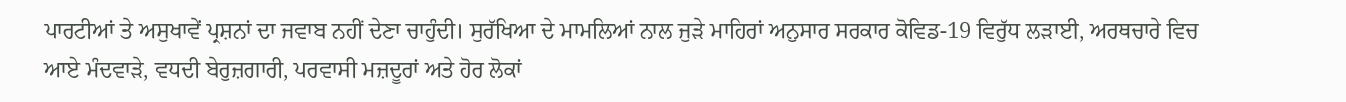ਪਾਰਟੀਆਂ ਤੇ ਅਸੁਖਾਵੇਂ ਪ੍ਰਸ਼ਨਾਂ ਦਾ ਜਵਾਬ ਨਹੀਂ ਦੇਣਾ ਚਾਹੁੰਦੀ। ਸੁਰੱਖਿਆ ਦੇ ਮਾਮਲਿਆਂ ਨਾਲ ਜੁੜੇ ਮਾਹਿਰਾਂ ਅਨੁਸਾਰ ਸਰਕਾਰ ਕੋਵਿਡ-19 ਵਿਰੁੱਧ ਲੜਾਈ, ਅਰਥਚਾਰੇ ਵਿਚ ਆਏ ਮੰਦਵਾੜੇ, ਵਧਦੀ ਬੇਰੁਜ਼ਗਾਰੀ, ਪਰਵਾਸੀ ਮਜ਼ਦੂਰਾਂ ਅਤੇ ਹੋਰ ਲੋਕਾਂ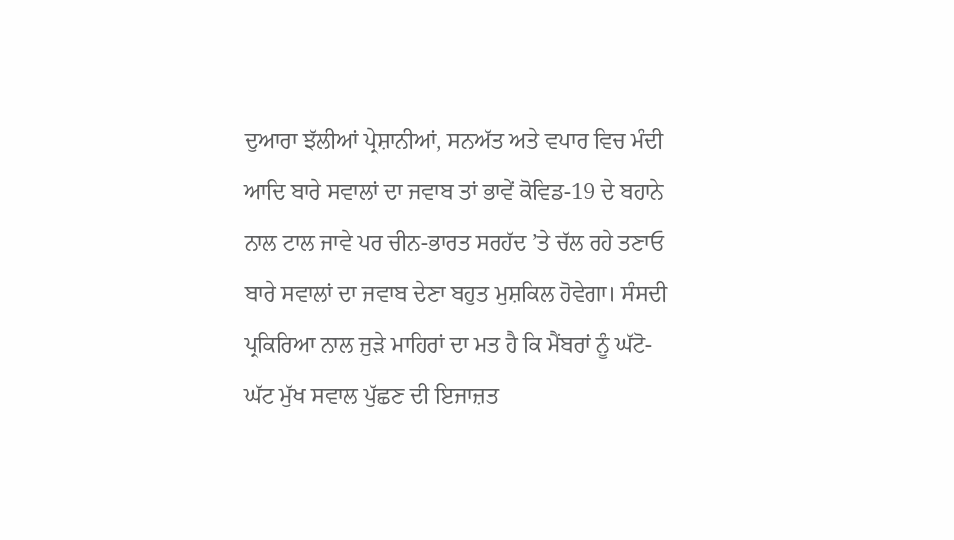ਦੁਆਰਾ ਝੱਲੀਆਂ ਪ੍ਰੇਸ਼ਾਨੀਆਂ, ਸਨਅੱਤ ਅਤੇ ਵਪਾਰ ਵਿਚ ਮੰਦੀ ਆਦਿ ਬਾਰੇ ਸਵਾਲਾਂ ਦਾ ਜਵਾਬ ਤਾਂ ਭਾਵੇਂ ਕੋਵਿਡ-19 ਦੇ ਬਹਾਨੇ ਨਾਲ ਟਾਲ ਜਾਵੇ ਪਰ ਚੀਨ-ਭਾਰਤ ਸਰਹੱਦ ’ਤੇ ਚੱਲ ਰਹੇ ਤਣਾਓ ਬਾਰੇ ਸਵਾਲਾਂ ਦਾ ਜਵਾਬ ਦੇਣਾ ਬਹੁਤ ਮੁਸ਼ਕਿਲ ਹੋਵੇਗਾ। ਸੰਸਦੀ ਪ੍ਰਕਿਰਿਆ ਨਾਲ ਜੁੜੇ ਮਾਹਿਰਾਂ ਦਾ ਮਤ ਹੈ ਕਿ ਮੈਂਬਰਾਂ ਨੂੰ ਘੱਟੋ-ਘੱਟ ਮੁੱਖ ਸਵਾਲ ਪੁੱਛਣ ਦੀ ਇਜਾਜ਼ਤ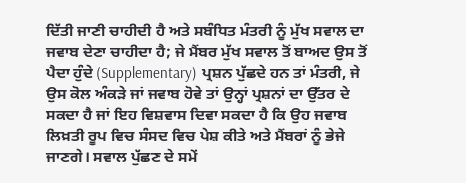ਦਿੱਤੀ ਜਾਣੀ ਚਾਹੀਦੀ ਹੈ ਅਤੇ ਸਬੰਧਿਤ ਮੰਤਰੀ ਨੂੰ ਮੁੱਖ ਸਵਾਲ ਦਾ ਜਵਾਬ ਦੇਣਾ ਚਾਹੀਦਾ ਹੈ; ਜੇ ਮੈਂਬਰ ਮੁੱਖ ਸਵਾਲ ਤੋਂ ਬਾਅਦ ਉਸ ਤੋਂ ਪੈਦਾ ਹੁੰਦੇ (Supplementary) ਪ੍ਰਸ਼ਨ ਪੁੱਛਦੇ ਹਨ ਤਾਂ ਮੰਤਰੀ, ਜੇ ਉਸ ਕੋਲ ਅੰਕੜੇ ਜਾਂ ਜਵਾਬ ਹੋਵੇ ਤਾਂ ਉਨ੍ਹਾਂ ਪ੍ਰਸ਼ਨਾਂ ਦਾ ਉੱਤਰ ਦੇ ਸਕਦਾ ਹੈ ਜਾਂ ਇਹ ਵਿਸ਼ਵਾਸ ਦਿਵਾ ਸਕਦਾ ਹੈ ਕਿ ਉਹ ਜਵਾਬ ਲਿਖ਼ਤੀ ਰੂਪ ਵਿਚ ਸੰਸਦ ਵਿਚ ਪੇਸ਼ ਕੀਤੇ ਅਤੇ ਮੈਂਬਰਾਂ ਨੂੰ ਭੇਜੇ ਜਾਣਗੇ। ਸਵਾਲ ਪੁੱਛਣ ਦੇ ਸਮੇਂ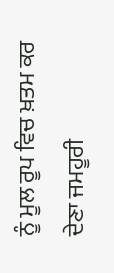ਨੂੰ ਮੂਲ ਰੂਪ ਵਿਚ ਖ਼ਤਮ ਕਰ ਦੇਣਾ ਜਮਹੂਰੀ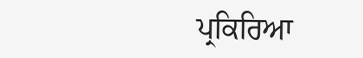ਪ੍ਰਕਿਰਿਆ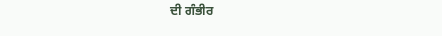ਦੀ ਗੰਭੀਰ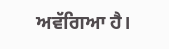ਅਵੱਗਿਆ ਹੈ।